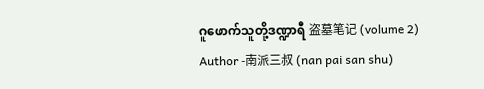ဂူဖောက်သူတို့ဒဏ္ဍာရီ 盗墓笔记 (volume 2)
Author -南派三叔 (nan pai san shu)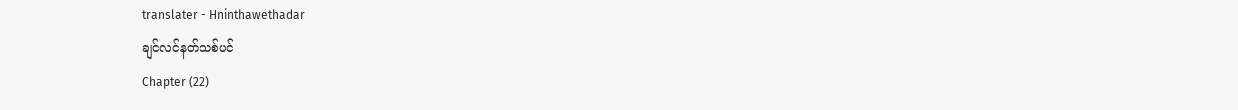translater - Hninthawethadar
ချင်လင်နတ်သစ်ပင်
Chapter (22)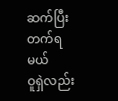ဆက်ပြီး တက်ရမယ်
ဝူရှဲလည်း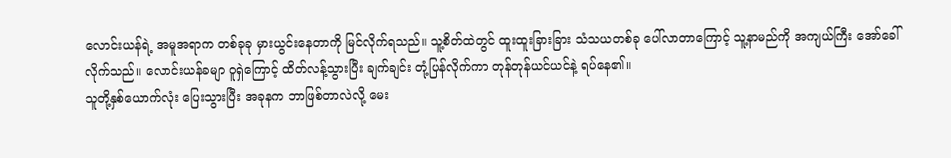လောင်းယန်ရဲ့ အမူအရာက တစ်ခုခု မှားယွင်းနေတာကို မြင်လိုက်ရသည်။ သူ့စိတ်ထဲတွင် ထူးထူးခြားခြား သံသယတစ်ခု ပေါ်လာတာကြောင့် သူ့နာမည်ကို အကျယ်ကြီး အော်ခေါ်လိုက်သည်။ လောင်းယန်ခမျာ ဝူရှဲကြောင့် ထိတ်လန့်သွားပြီး ချက်ချင်း တုံ့ပြန်လိုက်ကာ တုန်တုန်ယင်ယင်နဲ့ ရပ်နေ၏။
သူတို့နှစ်ယောက်လုံး ပြေးသွားပြီး အခုနက ဘာဖြစ်တာလဲလို့ မေး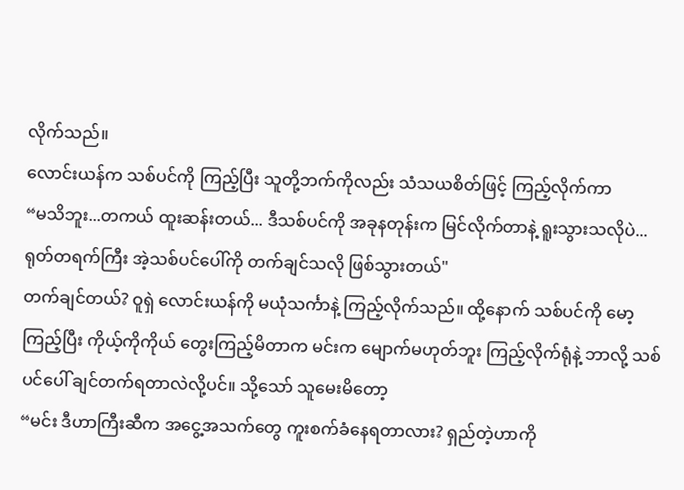လိုက်သည်။
လောင်းယန်က သစ်ပင်ကို ကြည့်ပြီး သူတို့ဘက်ကိုလည်း သံသယစိတ်ဖြင့် ကြည့်လိုက်ကာ
“မသိဘူး...တကယ် ထူးဆန်းတယ်... ဒီသစ်ပင်ကို အခုနတုန်းက မြင်လိုက်တာနဲ့ ရူးသွားသလိုပဲ... ရုတ်တရက်ကြီး အဲ့သစ်ပင်ပေါ်ကို တက်ချင်သလို ဖြစ်သွားတယ်"
တက်ချင်တယ်? ဝူရှဲ လောင်းယန်ကို မယုံသင်္ကာနဲ့ ကြည့်လိုက်သည်။ ထို့နောက် သစ်ပင်ကို မော့ကြည့်ပြီး ကိုယ့်ကိုကိုယ် တွေးကြည့်မိတာက မင်းက မျောက်မဟုတ်ဘူး ကြည့်လိုက်ရုံနဲ့ ဘာလို့ သစ်ပင်ပေါ် ချင်တက်ရတာလဲလို့ပင်။ သို့သော် သူမေးမိတော့
“မင်း ဒီဟာကြီးဆီက အငွေ့အသက်တွေ ကူးစက်ခံနေရတာလား? ရှည်တဲ့ဟာကို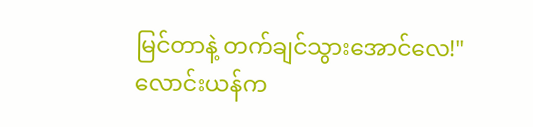မြင်တာနဲ့ တက်ချင်သွားအောင်လေ!"
လောင်းယန်က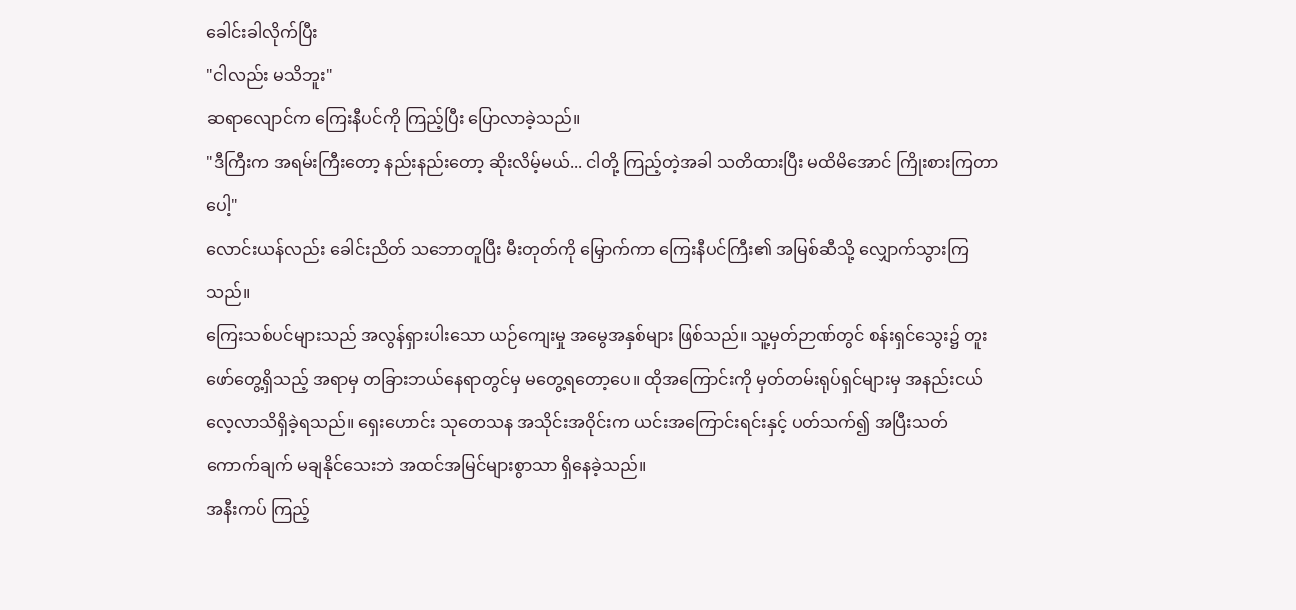ခေါင်းခါလိုက်ပြီး
"ငါလည်း မသိဘူး"
ဆရာလျောင်က ကြေးနီပင်ကို ကြည့်ပြီး ပြောလာခဲ့သည်။
"ဒီကြီးက အရမ်းကြီးတော့ နည်းနည်းတော့ ဆိုးလိမ့်မယ်... ငါတို့ ကြည့်တဲ့အခါ သတိထားပြီး မထိမိအောင် ကြိုးစားကြတာပေါ့"
လောင်းယန်လည်း ခေါင်းညိတ် သဘောတူပြီး မီးတုတ်ကို မြှောက်ကာ ကြေးနီပင်ကြီး၏ အမြစ်ဆီသို့ လျှောက်သွားကြသည်။
ကြေးသစ်ပင်များသည် အလွန်ရှားပါးသော ယဉ်ကျေးမှု အမွေအနှစ်များ ဖြစ်သည်။ သူ့မှတ်ဉာဏ်တွင် စန်းရှင်သွေး၌ တူးဖော်တွေ့ရှိသည့် အရာမှ တခြားဘယ်နေရာတွင်မှ မတွေ့ရတော့ပေ။ ထိုအကြောင်းကို မှတ်တမ်းရုပ်ရှင်များမှ အနည်းငယ် လေ့လာသိရှိခဲ့ရသည်။ ရှေးဟောင်း သုတေသန အသိုင်းအဝိုင်းက ယင်းအကြောင်းရင်းနှင့် ပတ်သက်၍ အပြီးသတ် ကောက်ချက် မချနိုင်သေးဘဲ အထင်အမြင်များစွာသာ ရှိနေခဲ့သည်။
အနီးကပ် ကြည့်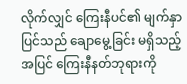လိုက်လျှင် ကြေးနီပင်၏ မျက်နှာပြင်သည် ချောမွေ့ခြင်း မရှိသည့်အပြင် ကြေးနီနတ်ဘုရားကို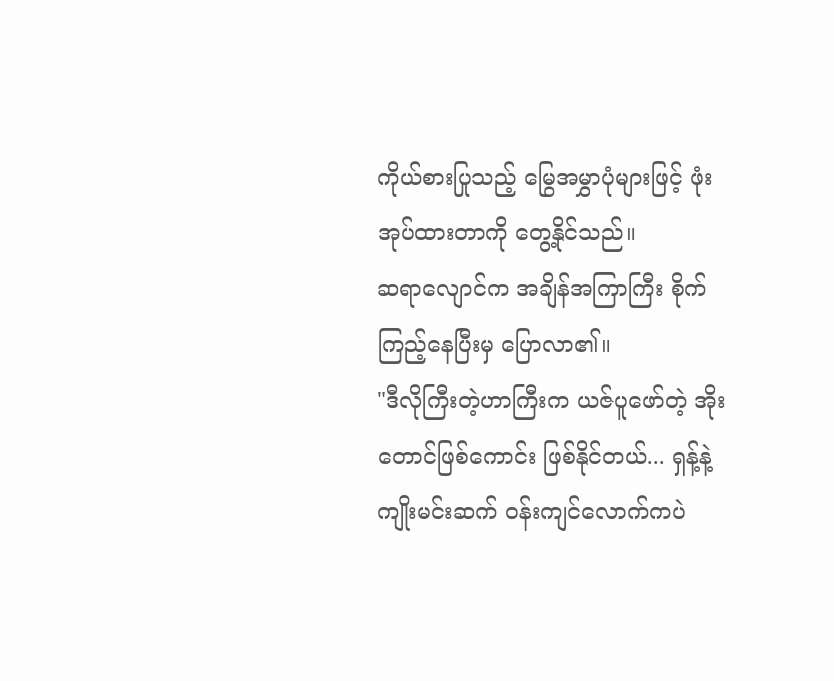ကိုယ်စားပြုသည့် မြွေအမွှာပုံများဖြင့် ဖုံးအုပ်ထားတာကို တွေ့နိုင်သည်။
ဆရာလျောင်က အချိန်အကြာကြီး စိုက်ကြည့်နေပြီးမှ ပြောလာ၏။
"ဒီလိုကြီးတဲ့ဟာကြီးက ယဇ်ပူဖော်တဲ့ အိုးတောင်ဖြစ်ကောင်း ဖြစ်နိုင်တယ်... ရှန့်နဲ့ ကျိုးမင်းဆက် ဝန်းကျင်လောက်ကပဲ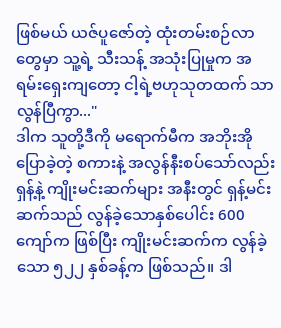ဖြစ်မယ် ယဇ်ပူဇော်တဲ့ ထုံးတမ်းစဉ်လာတွေမှာ သူ့ရဲ့ သီးသန့် အသုံးပြုမှုက အရမ်းရှေးကျတော့ ငါ့ရဲ့ဗဟုသုတထက် သာလွန်ပြီကွာ..."
ဒါက သူတို့ဒီကို မရောက်မီက အဘိုးအိုပြောခဲ့တဲ့ စကားနဲ့ အလွန်နီးစပ်သော်လည်း ရှန့်နဲ့ ကျိုးမင်းဆက်များ အနီးတွင် ရှန့်မင်းဆက်သည် လွန်ခဲ့သောနှစ်ပေါင်း 600 ကျော်က ဖြစ်ပြီး ကျိုးမင်းဆက်က လွန်ခဲ့သော ၅၂၂ နှစ်ခန့်က ဖြစ်သည်။ ဒါ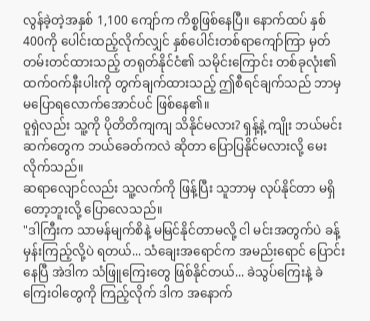လွန်ခဲ့တဲ့အနှစ် 1,100 ကျော်က ကိစ္စဖြစ်နေပြီ။ နောက်ထပ် နှစ်400ကို ပေါင်းထည့်လိုက်လျှင် နှစ်ပေါင်းတစ်ရာကျော်ကြာ မှတ်တမ်းတင်ထားသည့် တရုတ်နိုင်ငံ၏ သမိုင်းကြောင်း တစ်ခုလုံး၏ ထက်ဝက်နီးပါးကို တွက်ချက်ထားသည့် ဤစီရင်ချက်သည် ဘာမှမပြောရလောက်အောင်ပင် ဖြစ်နေ၏။
ဝူရှဲလည်း သူ့ကို ပိုတိတိကျကျ သိနိုင်မလား? ရှန့်နဲ့ ကျိုး ဘယ်မင်းဆက်တွေက ဘယ်ခေတ်ကလဲ ဆိုတာ ပြောပြနိုင်မလားလို့ မေးလိုက်သည်။
ဆရာလျောင်လည်း သူ့လက်ကို ဖြန့်ပြီး သူဘာမှ လုပ်နိုင်တာ မရှိတော့ဘူးလို့ ပြောလေသည်။
"ဒါကြီးက သာမန်မျက်စိနဲ့ မမြင်နိုင်တာမလို့ ငါ မင်းအတွက်ပဲ ခန့်မှန်းကြည့်လို့ပဲ ရတယ်... သံချေးအရောင်က အမည်းရောင် ပြောင်းနေပြီ အဲဒါက သံဖြူကြေးတွေ ဖြစ်နိုင်တယ်... ခဲသွပ်ကြေးနဲ့ ခဲကြေးဝါတွေကို ကြည့်လိုက် ဒါက အနောက်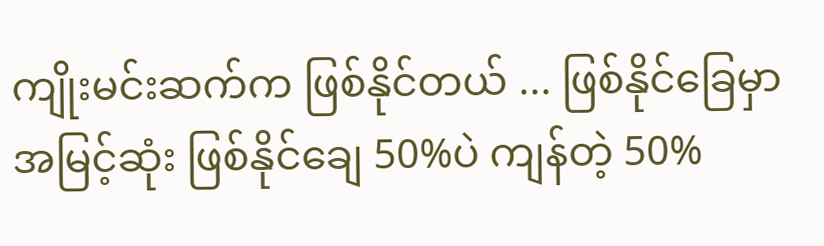ကျိုးမင်းဆက်က ဖြစ်နိုင်တယ် ... ဖြစ်နိုင်ခြေမှာ အမြင့်ဆုံး ဖြစ်နိုင်ချေ 50%ပဲ ကျန်တဲ့ 50%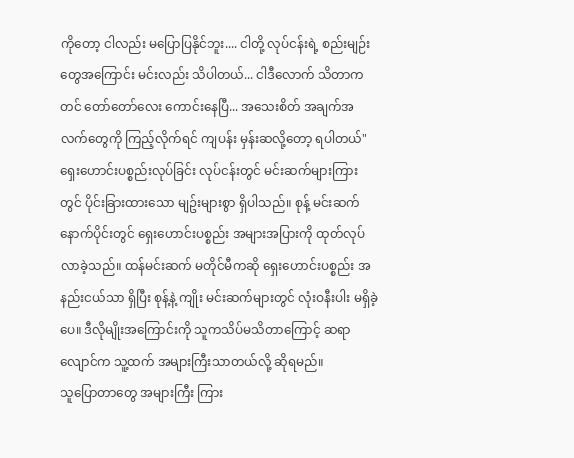ကိုတော့ ငါလည်း မပြောပြနိုင်ဘူး.... ငါတို့ လုပ်ငန်းရဲ့ စည်းမျဉ်းတွေအကြောင်း မင်းလည်း သိပါတယ်... ငါဒီလောက် သိတာကတင် တော်တော်လေး ကောင်းနေပြီ... အသေးစိတ် အချက်အလက်တွေကို ကြည့်လိုက်ရင် ကျပန်း မှန်းဆလို့တော့ ရပါတယ်"
ရှေးဟောင်းပစ္စည်းလုပ်ခြင်း လုပ်ငန်းတွင် မင်းဆက်များကြားတွင် ပိုင်းခြားထားသော မျဥ်းများစွာ ရှိပါသည်။ စုန့် မင်းဆက် နောက်ပိုင်းတွင် ရှေးဟောင်းပစ္စည်း အများအပြားကို ထုတ်လုပ်လာခဲ့သည်။ ထန်မင်းဆက် မတိုင်မီကဆို ရှေးဟောင်းပစ္စည်း အနည်းငယ်သာ ရှိပြီး စုန့်နဲ့ ကျိုး မင်းဆက်များတွင် လုံးဝနီးပါး မရှိခဲ့ပေ။ ဒီလိုမျိုးအကြောင်းကို သူကသိပ်မသိတာကြောင့် ဆရာလျောင်က သူ့ထက် အများကြီးသာတယ်လို့ ဆိုရမည်။
သူပြောတာတွေ အများကြီး ကြား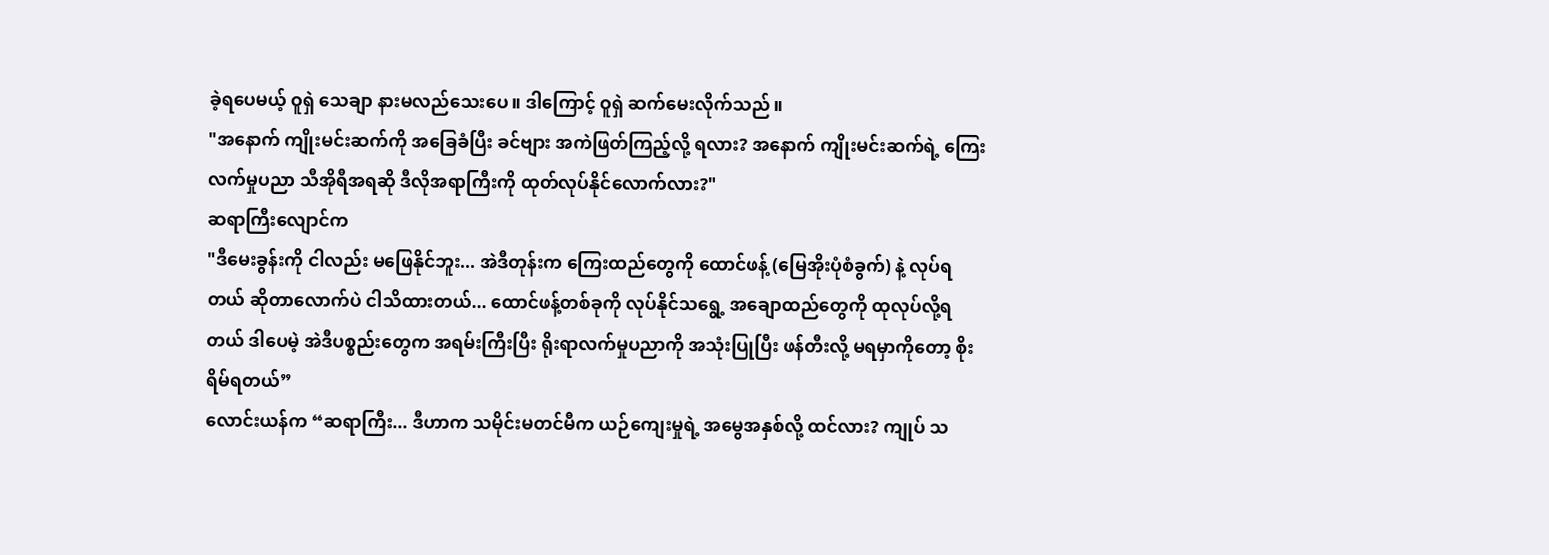ခဲ့ရပေမယ့် ဝူရှဲ သေချာ နားမလည်သေးပေ။ ဒါကြောင့် ဝူရှဲ ဆက်မေးလိုက်သည်။
"အနောက် ကျိုးမင်းဆက်ကို အခြေခံပြီး ခင်ဗျား အကဲဖြတ်ကြည့်လို့ ရလား? အနောက် ကျိုးမင်းဆက်ရဲ့ ကြေးလက်မှုပညာ သီအိုရီအရဆို ဒီလိုအရာကြီးကို ထုတ်လုပ်နိုင်လောက်လား?"
ဆရာကြီးလျောင်က
"ဒီမေးခွန်းကို ငါလည်း မဖြေနိုင်ဘူး... အဲဒီတုန်းက ကြေးထည်တွေကို ထောင်ဖန့် (မြေအိုးပုံစံခွက်) နဲ့ လုပ်ရတယ် ဆိုတာလောက်ပဲ ငါသိထားတယ်... ထောင်ဖန့်တစ်ခုကို လုပ်နိုင်သရွေ့ အချောထည်တွေကို ထုလုပ်လို့ရတယ် ဒါပေမဲ့ အဲဒီပစ္စည်းတွေက အရမ်းကြီးပြီး ရိုးရာလက်မှုပညာကို အသုံးပြုပြီး ဖန်တီးလို့ မရမှာကိုတော့ စိုးရိမ်ရတယ်”
လောင်းယန်က “ဆရာကြီး... ဒီဟာက သမိုင်းမတင်မီက ယဉ်ကျေးမှုရဲ့ အမွေအနှစ်လို့ ထင်လား? ကျုပ် သ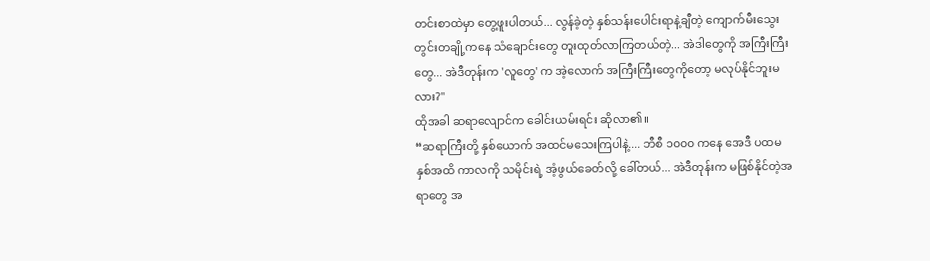တင်းစာထဲမှာ တွေ့ဖူးပါတယ်... လွန်ခဲ့တဲ့ နှစ်သန်းပေါင်းရာနဲ့ချီတဲ့ ကျောက်မီးသွေးတွင်းတချို့ကနေ သံချောင်းတွေ တူးထုတ်လာကြတယ်တဲ့... အဲဒါတွေကို အကြီးကြီးတွေ... အဲဒီတုန်းက 'လူတွေ' က အဲ့လောက် အကြီးကြီးတွေကိုတော့ မလုပ်နိုင်ဘူးမလား?"
ထိုအခါ ဆရာလျောင်က ခေါင်းယမ်းရင်း ဆိုလာ၏။
“ဆရာကြီးတို့ နှစ်ယောက် အထင်မသေးကြပါနဲ့.... ဘီစီ ၁၀၀၀ ကနေ အေဒီ ပထမနှစ်အထိ ကာလကို သမိုင်းရဲ့ အံ့ဖွယ်ခေတ်လို့ ခေါ်တယ်... အဲဒီတုန်းက မဖြစ်နိုင်တဲ့အရာတွေ အ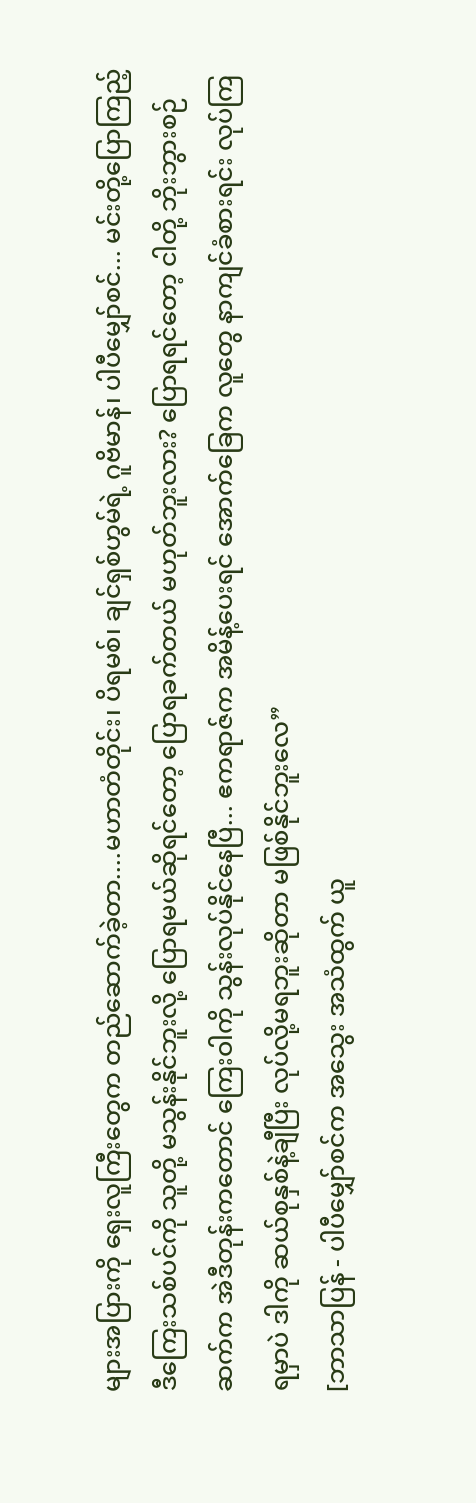များအပြားကို ရှေးလူကြီးတွေက တည်ဆောက်ခဲ့တာ....မဟာတံတိုင်း၊ ပိရမစ်၊ ချင်ရှစ်ဟွမ်ရဲ့ ဂူဗိမာန်၊ ပါပီမျှော်စင်... မင်းတို့ပြောကြည့် ဒီကြေးသစ်ပင်ကို သူတို့ မသွန်းနိုင်ဘူးလို့ ပြောရမယ်ဆိုရင်တော့ ပြောရခက်တယ် မဟုတ်ဘူးလား? ပြောရရင်တော့ ငါတို့ ဘိုးဘွားစဉ်ဆက်က အဲဒီတုန်းကတောင် ကြေးဝါကို သွန်းလုပ်နိုင်နေပြီ... ဧကရာဇ်က အမိန့်ပေးရင် အောက်ခြေက လူတွေ နာကျင်ခံစားရင်း လုပ်ကြရမှာပဲ ဒါကို ဆယ်စုနှစ်နဲ့ချီပြီး လုပ်လို့မရဘူးဆိုတာ မဖြစ်နိုင်ဘူးလေ”
[ဘာသာပြန် - ပါပီမျှော်စင်က အသွေး အသံထွက် ယူ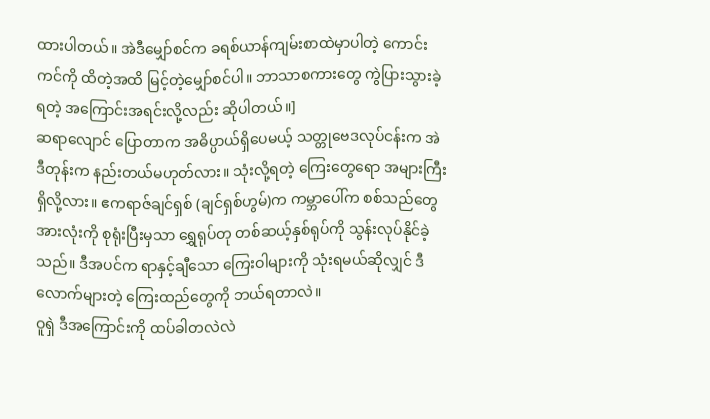ထားပါတယ်။ အဲဒီမျှော်စင်က ခရစ်ယာန်ကျမ်းစာထဲမှာပါတဲ့ ကောင်းကင်ကို ထိတဲ့အထိ မြင့်တဲ့မျှော်စင်ပါ။ ဘာသာစကားတွေ ကွဲပြားသွားခဲ့ရတဲ့ အကြောင်းအရင်းလို့လည်း ဆိုပါတယ်။]
ဆရာလျောင် ပြောတာက အဓိပ္ပာယ်ရှိပေမယ့် သတ္တုဗေဒလုပ်ငန်းက အဲဒီတုန်းက နည်းတယ်မဟုတ်လား။ သုံးလို့ရတဲ့ ကြေးတွေရော အများကြီးရှိလို့လား။ ဧကရာဇ်ချင်ရှစ် (ချင်ရှစ်ဟွမ်)က ကမ္ဘာပေါ်က စစ်သည်တွေ အားလုံးကို စုရုံးပြီးမှသာ ရွှေရုပ်တု တစ်ဆယ့်နှစ်ရုပ်ကို သွန်းလုပ်နိုင်ခဲ့သည်။ ဒီအပင်က ရာနှင့်ချီသော ကြေးဝါများကို သုံးရမယ်ဆိုလျှင် ဒီလောက်များတဲ့ ကြေးထည်တွေကို ဘယ်ရတာလဲ။
ဝူရှဲ ဒီအကြောင်းကို ထပ်ခါတလဲလဲ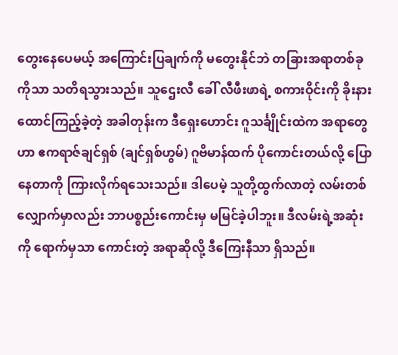တွေးနေပေမယ့် အကြောင်းပြချက်ကို မတွေးနိုင်ဘဲ တခြားအရာတစ်ခုကိုသာ သတိရသွားသည်။ သူဌေးလီ ခေါ် လီဖီးဖာရဲ့ စကားဝိုင်းကို ခိုးနားထောင်ကြည့်ခဲ့တဲ့ အခါတုန်းက ဒီရှေးဟောင်း ဂူသင်္ချိုင်းထဲက အရာတွေဟာ ဧကရာဇ်ချင်ရှစ် (ချင်ရှစ်ဟွမ်) ဂူဗိမာန်ထက် ပိုကောင်းတယ်လို့ ပြောနေတာကို ကြားလိုက်ရသေးသည်။ ဒါပေမဲ့ သူတို့ထွက်လာတဲ့ လမ်းတစ်လျှောက်မှာလည်း ဘာပစ္စည်းကောင်းမှ မမြင်ခဲ့ပါဘူး။ ဒီလမ်းရဲ့အဆုံးကို ရောက်မှသာ ကောင်းတဲ့ အရာဆိုလို့ ဒီကြေးနီသာ ရှိသည်။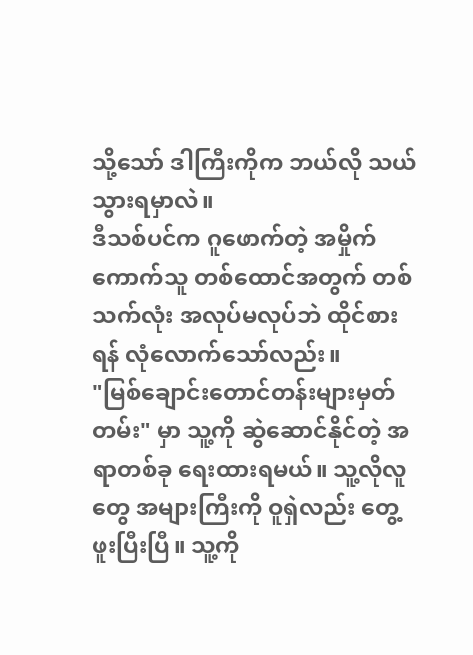သို့သော် ဒါကြီးကိုက ဘယ်လို သယ်သွားရမှာလဲ။
ဒီသစ်ပင်က ဂူဖောက်တဲ့ အမှိုက်ကောက်သူ တစ်ထောင်အတွက် တစ်သက်လုံး အလုပ်မလုပ်ဘဲ ထိုင်စားရန် လုံလောက်သော်လည်း။
"မြစ်ချောင်းတောင်တန်းများမှတ်တမ်း" မှာ သူ့ကို ဆွဲဆောင်နိုင်တဲ့ အရာတစ်ခု ရေးထားရမယ်။ သူ့လိုလူတွေ အများကြီးကို ဝူရှဲလည်း တွေ့ဖူးပြီးပြီ။ သူ့ကို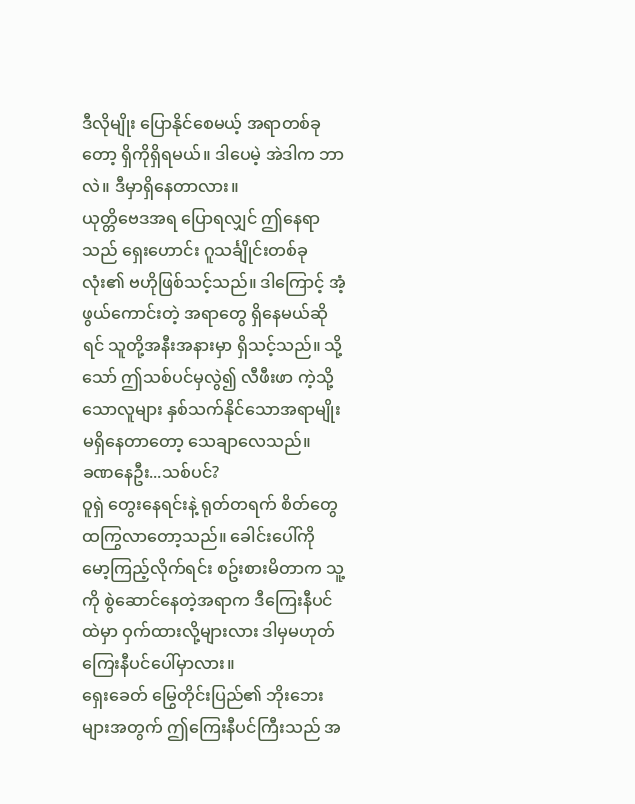ဒီလိုမျိုး ပြောနိုင်စေမယ့် အရာတစ်ခုတော့ ရှိကိုရှိရမယ်။ ဒါပေမဲ့ အဲဒါက ဘာလဲ။ ဒီမှာရှိနေတာလား။
ယုတ္တိဗေဒအရ ပြောရလျှင် ဤနေရာသည် ရှေးဟောင်း ဂူသင်္ချိုင်းတစ်ခုလုံး၏ ဗဟိုဖြစ်သင့်သည်။ ဒါကြောင့် အံ့ဖွယ်ကောင်းတဲ့ အရာတွေ ရှိနေမယ်ဆိုရင် သူတို့အနီးအနားမှာ ရှိသင့်သည်။ သို့သော် ဤသစ်ပင်မှလွဲ၍ လီဖီးဖာ ကဲ့သို့သောလူများ နှစ်သက်နိုင်သောအရာမျိုး မရှိနေတာတော့ သေချာလေသည်။
ခဏနေဦး...သစ်ပင်?
ဝူရှဲ တွေးနေရင်းနဲ့ ရုတ်တရက် စိတ်တွေ ထကြွလာတော့သည်။ ခေါင်းပေါ်ကို မော့ကြည့်လိုက်ရင်း စဥ်းစားမိတာက သူ့ကို စွဲဆောင်နေတဲ့အရာက ဒီကြေးနီပင်ထဲမှာ ဝှက်ထားလို့များလား ဒါမှမဟုတ် ကြေးနီပင်ပေါ်မှာလား။
ရှေးခေတ် မြွေတိုင်းပြည်၏ ဘိုးဘေးများအတွက် ဤကြေးနီပင်ကြီးသည် အ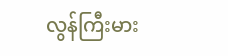လွန်ကြီးမား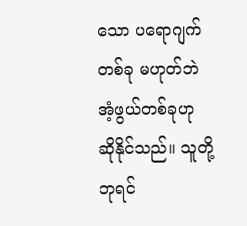သော ပရောဂျက်တစ်ခု မဟုတ်ဘဲ အံ့ဖွယ်တစ်ခုဟု ဆိုနိုင်သည်။ သူတို့ဘုရင်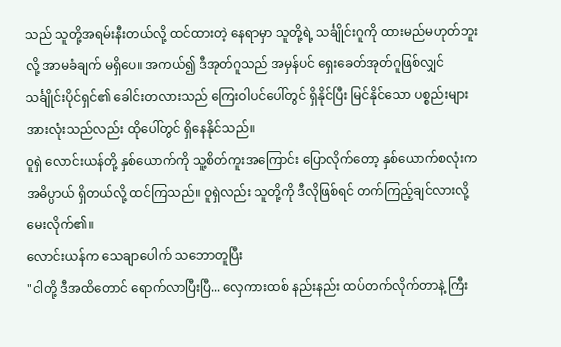သည် သူတို့အရမ်းနီးတယ်လို့ ထင်ထားတဲ့ နေရာမှာ သူတို့ရဲ့ သင်္ချိုင်းဂူကို ထားမည်မဟုတ်ဘူးလို့ အာမခံချက် မရှိပေ။ အကယ်၍ ဒီအုတ်ဂူသည် အမှန်ပင် ရှေးခေတ်အုတ်ဂူဖြစ်လျှင် သင်္ချိုင်းပိုင်ရှင်၏ ခေါင်းတလားသည် ကြေးဝါပင်ပေါ်တွင် ရှိနိုင်ပြီး မြင်နိုင်သော ပစ္စည်းများ အားလုံးသည်လည်း ထိုပေါ်တွင် ရှိနေနိုင်သည်။
ဝူရှဲ လောင်းယန်တို့ နှစ်ယောက်ကို သူ့စိတ်ကူးအကြောင်း ပြောလိုက်တော့ နှစ်ယောက်စလုံးက အဓိပ္ပာယ် ရှိတယ်လို့ ထင်ကြသည်။ ဝူရှဲလည်း သူတို့ကို ဒီလိုဖြစ်ရင် တက်ကြည့်ချင်လားလို့ မေးလိုက်၏။
လောင်းယန်က သေချာပေါက် သဘောတူပြီး
"ငါတို့ ဒီအထိတောင် ရောက်လာပြီးပြီ... လှေကားထစ် နည်းနည်း ထပ်တက်လိုက်တာနဲ့ ကြီး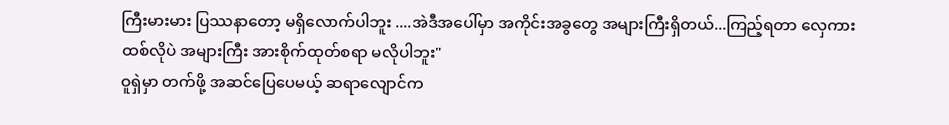ကြီးမားမား ပြဿနာတော့ မရှိလောက်ပါဘူး ....အဲဒီအပေါ်မှာ အကိုင်းအခွတွေ အများကြီးရှိတယ်...ကြည့်ရတာ လှေကားထစ်လိုပဲ အများကြီး အားစိုက်ထုတ်စရာ မလိုပါဘူး"
ဝူရှဲမှာ တက်ဖို့ အဆင်ပြေပေမယ့် ဆရာလျောင်က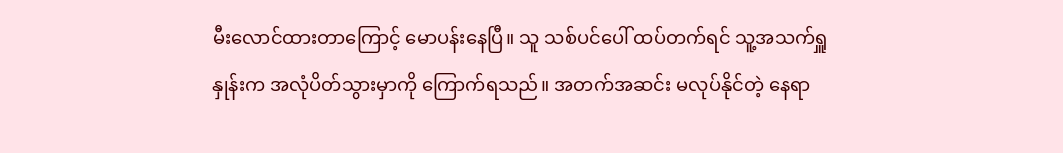မီးလောင်ထားတာကြောင့် မောပန်းနေပြီ။ သူ သစ်ပင်ပေါ် ထပ်တက်ရင် သူ့အသက်ရှူနှုန်းက အလုံပိတ်သွားမှာကို ကြောက်ရသည်။ အတက်အဆင်း မလုပ်နိုင်တဲ့ နေရာ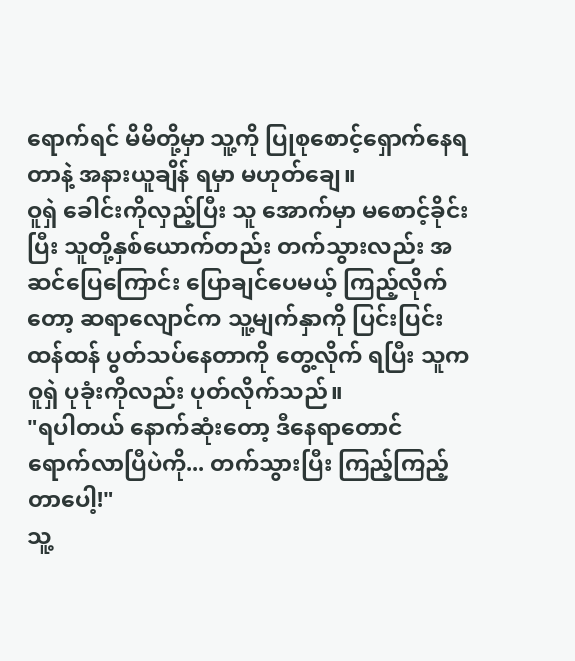ရောက်ရင် မိမိတို့မှာ သူ့ကို ပြုစုစောင့်ရှောက်နေရတာနဲ့ အနားယူချိန် ရမှာ မဟုတ်ချေ။
ဝူရှဲ ခေါင်းကိုလှည့်ပြီး သူ အောက်မှာ မစောင့်ခိုင်းပြီး သူတို့နှစ်ယောက်တည်း တက်သွားလည်း အဆင်ပြေကြောင်း ပြောချင်ပေမယ့် ကြည့်လိုက်တော့ ဆရာလျောင်က သူ့မျက်နှာကို ပြင်းပြင်းထန်ထန် ပွတ်သပ်နေတာကို တွေ့လိုက် ရပြီး သူက ဝူရှဲ ပုခုံးကိုလည်း ပုတ်လိုက်သည်။
"ရပါတယ် နောက်ဆုံးတော့ ဒီနေရာတောင် ရောက်လာပြီပဲကို... တက်သွားပြီး ကြည့်ကြည့်တာပေါ့!"
သူ့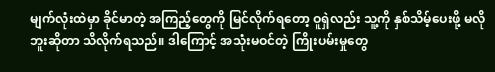မျက်လုံးထဲမှာ ခိုင်မာတဲ့ အကြည့်တွေကို မြင်လိုက်ရတော့ ဝူရှဲလည်း သူ့ကို နှစ်သိမ့်ပေးဖို့ မလိုဘူးဆိုတာ သိလိုက်ရသည်။ ဒါကြောင့် အသုံးမဝင်တဲ့ ကြိုးပမ်းမှုတွေ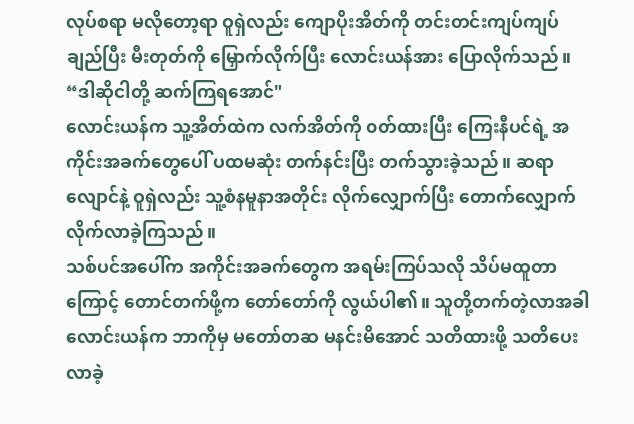လုပ်စရာ မလိုတော့ရာ ဝူရှဲလည်း ကျောပိုးအိတ်ကို တင်းတင်းကျပ်ကျပ် ချည်ပြီး မီးတုတ်ကို မြှောက်လိုက်ပြီး လောင်းယန်အား ပြောလိုက်သည်။
“ဒါဆိုငါတို့ ဆက်ကြရအောင်"
လောင်းယန်က သူ့အိတ်ထဲက လက်အိတ်ကို ၀တ်ထားပြီး ကြေးနီပင်ရဲ့ အကိုင်းအခက်တွေပေါ် ပထမဆုံး တက်နင်းပြီး တက်သွားခဲ့သည်။ ဆရာလျောင်နဲ့ ဝူရှဲလည်း သူ့စံနမူနာအတိုင်း လိုက်လျှောက်ပြီး တောက်လျှောက် လိုက်လာခဲ့ကြသည်။
သစ်ပင်အပေါ်က အကိုင်းအခက်တွေက အရမ်းကြပ်သလို သိပ်မထူတာကြောင့် တောင်တက်ဖို့က တော်တော်ကို လွယ်ပါ၏။ သူတို့တက်တဲ့လာအခါ လောင်းယန်က ဘာကိုမှ မတော်တဆ မနင်းမိအောင် သတိထားဖို့ သတိပေးလာခဲ့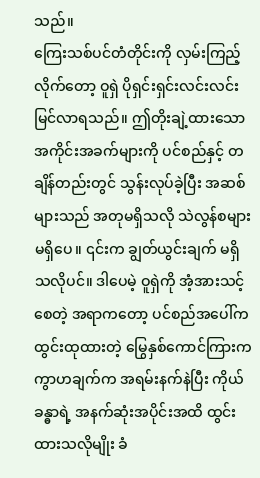သည်။
ကြေးသစ်ပင်တံတိုင်းကို လှမ်းကြည့်လိုက်တော့ ဝူရှဲ ပိုရှင်းရှင်းလင်းလင်း မြင်လာရသည်။ ဤတိုးချဲ့ထားသော အကိုင်းအခက်များကို ပင်စည်နှင့် တချိန်တည်းတွင် သွန်းလုပ်ခဲ့ပြီး အဆစ်များသည် အတုမရှိသလို သဲလွန်စများ မရှိပေ။ ၎င်းက ချွတ်ယွင်းချက် မရှိသလိုပင်။ ဒါပေမဲ့ ဝူရှဲကို အံ့အားသင့်စေတဲ့ အရာကတော့ ပင်စည်အပေါ်က ထွင်းထုထားတဲ့ မြွေနှစ်ကောင်ကြားက ကွာဟချက်က အရမ်းနက်နဲပြီး ကိုယ်ခန္ဓာရဲ့ အနက်ဆုံးအပိုင်းအထိ ထွင်းထားသလိုမျိုး ခံ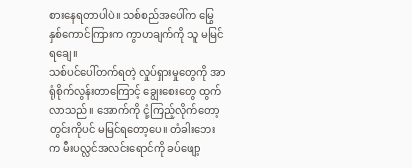စားနေရတာပါပဲ။ သစ်စည်အပေါ်က မြွေနှစ်ကောင်ကြားက ကွာဟချက်ကို သူ မမြင်ရချေ။
သစ်ပင်ပေါ်တက်ရတဲ့ လှုပ်ရှားမှုတွေကို အာရုံစိုက်လွန်းတာကြောင့် ချွေးစေးတွေ ထွက်လာသည်။ အောက်ကို ငုံ့ကြည့်လိုက်တော့ တွင်းကိုပင် မမြင်ရတော့ပေ။ တံခါးဘေးက မီးပလ္လင်အလင်းရောင်ကို ခပ်ဖျော့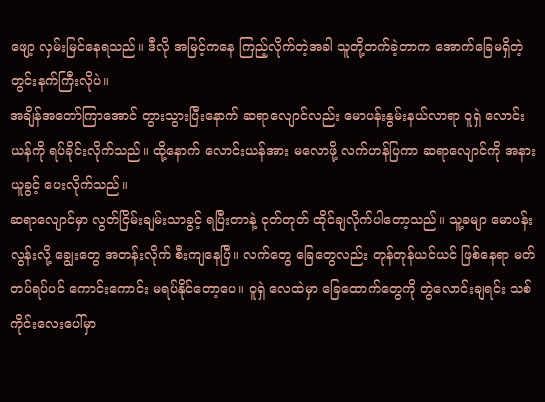ဖျော့ လှမ်းမြင်နေရသည်။ ဒီလို အမြင့်ကနေ ကြည့်လိုက်တဲ့အခါ သူတို့တက်ခဲ့တာက အောက်ခြေမရှိတဲ့ တွင်းနက်ကြီးလိုပဲ။
အချိန်အတော်ကြာအောင် တွားသွားပြီးနောက် ဆရာလျောင်လည်း မောပန်းနွမ်းနယ်လာရာ ဝူရှဲ လောင်းယန်ကို ရပ်ခိုင်းလိုက်သည်။ ထို့နောက် လောင်းယန်အား မလောဖို့ လက်ဟန်ပြကာ ဆရာလျောင်ကို အနားယူခွင့် ပေးလိုက်သည်။
ဆရာလျောင်မှာ လွတ်ငြိမ်းချမ်းသာခွင့် ရပြီးတာနဲ့ ငုတ်တုတ် ထိုင်ချလိုက်ပါတော့သည်။ သူ့ခမျာ မောပန်းလွန်းလို့ ချွေးတွေ အတန်းလိုက် စီးကျနေပြီ။ လက်တွေ ခြေတွေလည်း တုန်တုန်ယင်ယင် ဖြစ်နေရာ မတ်တပ်ရပ်ပင် ကောင်းကောင်း မရပ်နိုင်တော့ပေ။ ဝူရှဲ လေထဲမှာ ခြေထောက်တွေကို တွဲလောင်းချရင်း သစ်ကိုင်းလေးပေါ်မှာ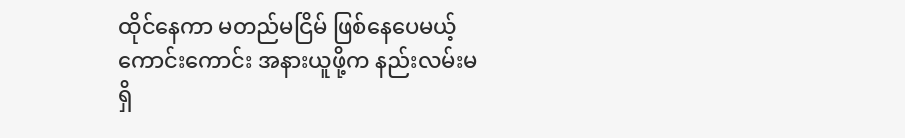ထိုင်နေကာ မတည်မငြိမ် ဖြစ်နေပေမယ့် ကောင်းကောင်း အနားယူဖို့က နည်းလမ်းမရှိ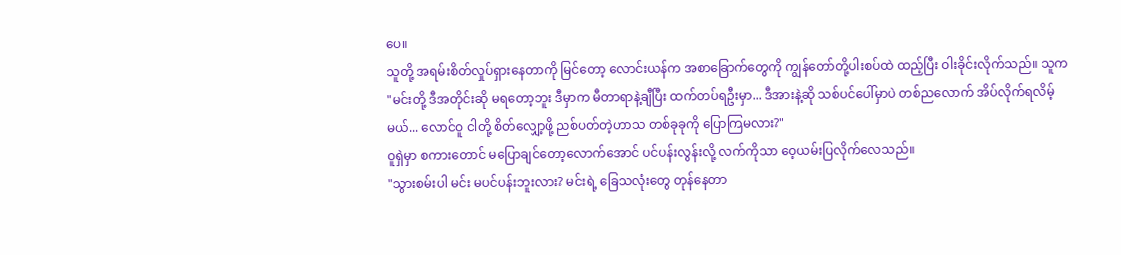ပေ။
သူတို့ အရမ်းစိတ်လှုပ်ရှားနေတာကို မြင်တော့ လောင်းယန်က အစာခြောက်တွေကို ကျွန်တော်တို့ပါးစပ်ထဲ ထည့်ပြီး ဝါးခိုင်းလိုက်သည်။ သူက
"မင်းတို့ ဒီအတိုင်းဆို မရတော့ဘူး ဒီမှာက မီတာရာနဲ့ချီပြီး ထက်တပ်ရဦးမှာ... ဒီအားနဲ့ဆို သစ်ပင်ပေါ်မှာပဲ တစ်ညလောက် အိပ်လိုက်ရလိမ့်မယ်... လောင်ဝူ ငါတို့ စိတ်လျှော့ဖို့ ညစ်ပတ်တဲ့ဟာသ တစ်ခုခုကို ပြောကြမလား?"
ဝူရှဲမှာ စကားတောင် မပြောချင်တော့လောက်အောင် ပင်ပန်းလွန်းလို့ လက်ကိုသာ ဝေ့ယမ်းပြလိုက်လေသည်။
"သွားစမ်းပါ မင်း မပင်ပန်းဘူးလား? မင်းရဲ့ ခြေသလုံးတွေ တုန်နေတာ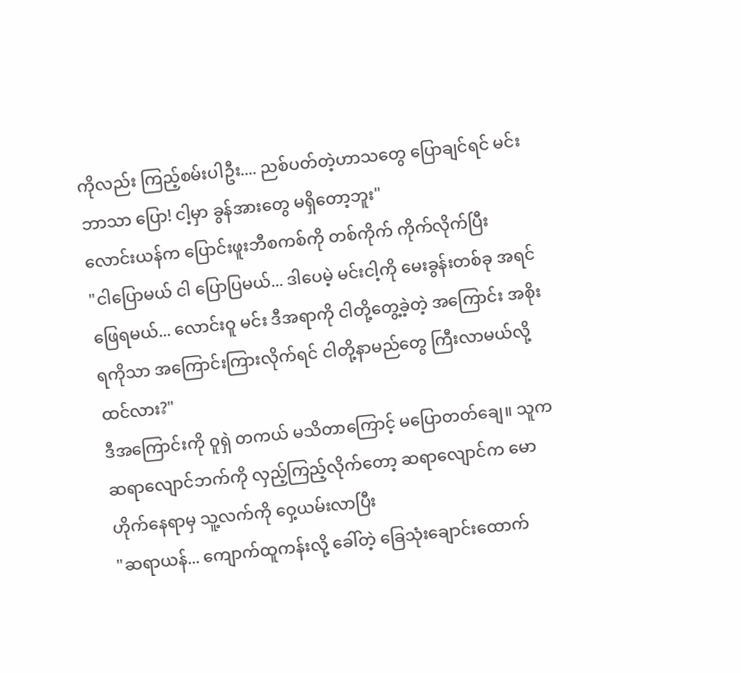ကိုလည်း ကြည့်စမ်းပါဦး.... ညစ်ပတ်တဲ့ဟာသတွေ ပြောချင်ရင် မင်းဘာသာ ပြော! ငါ့မှာ ခွန်အားတွေ မရှိတော့ဘူး"
လောင်းယန်က ပြောင်းဖူးဘီစကစ်ကို တစ်ကိုက် ကိုက်လိုက်ပြီး
"ငါပြောမယ် ငါ ပြောပြမယ်... ဒါပေမဲ့ မင်းငါ့ကို မေးခွန်းတစ်ခု အရင်ဖြေရမယ်... လောင်းဝူ မင်း ဒီအရာကို ငါတို့တွေ့ခဲ့တဲ့ အကြောင်း အစိုးရကိုသာ အကြောင်းကြားလိုက်ရင် ငါတို့နာမည်တွေ ကြီးလာမယ်လို့ ထင်လား?"
ဒီအကြောင်းကို ဝူရှဲ တကယ် မသိတာကြောင့် မပြောတတ်ချေ။ သူက ဆရာလျောင်ဘက်ကို လှည့်ကြည့်လိုက်တော့ ဆရာလျောင်က မောဟိုက်နေရာမှ သူ့လက်ကို ဝှေ့ယမ်းလာပြီး
"ဆရာယန်... ကျောက်ထူကန်းလို့ ခေါ်တဲ့ ခြေသုံးချောင်းထောက်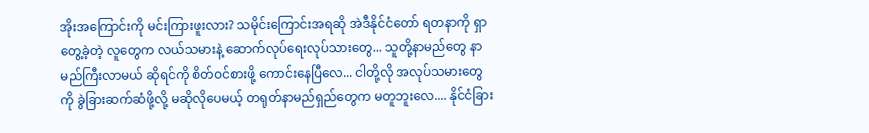အိုးအကြောင်းကို မင်းကြားဖူးလား? သမိုင်းကြောင်းအရဆို အဲဒီနိုင်ငံတော် ရတနာကို ရှာတွေ့ခဲ့တဲ့ လူတွေက လယ်သမားနဲ့ ဆောက်လုပ်ရေးလုပ်သားတွေ... သူတို့နာမည်တွေ နာမည်ကြီးလာမယ် ဆိုရင်ကို စိတ်ဝင်စားဖို့ ကောင်းနေပြီလေ... ငါတို့လို အလုပ်သမားတွေကို ခွဲခြားဆက်ဆံဖို့လို့ မဆိုလိုပေမယ့် တရုတ်နာမည်ရှည်တွေက မတူဘူးလေ.... နိုင်ငံခြား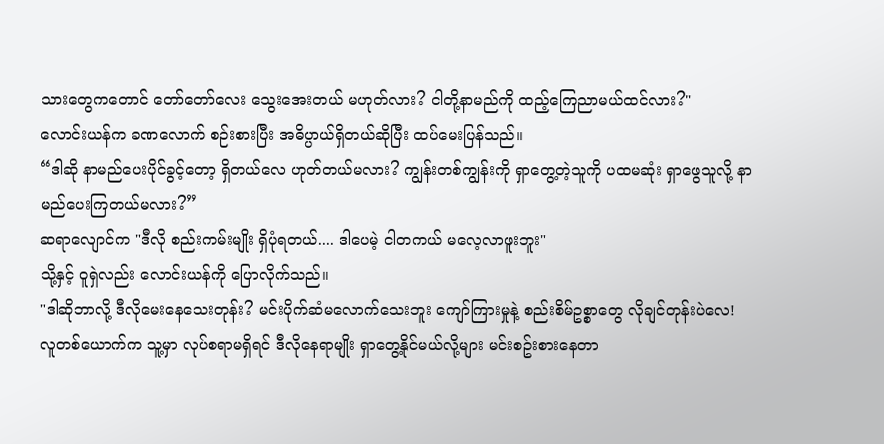သားတွေကတောင် တော်တော်လေး သွေးအေးတယ် မဟုတ်လား? ငါတို့နာမည်ကို ထည့်ကြေညာမယ်ထင်လား?"
လောင်းယန်က ခဏလောက် စဉ်းစားပြီး အဓိပ္ပာယ်ရှိတယ်ဆိုပြီး ထပ်မေးပြန်သည်။
“ဒါဆို နာမည်ပေးပိုင်ခွင့်တော့ ရှိတယ်လေ ဟုတ်တယ်မလား? ကျွန်းတစ်ကျွန်းကို ရှာတွေ့တဲ့သူကို ပထမဆုံး ရှာဖွေသူလို့ နာမည်ပေးကြတယ်မလား?”
ဆရာလျောင်က "ဒီလို စည်းကမ်းမျိုး ရှိပုံရတယ်.... ဒါပေမဲ့ ငါတကယ် မလေ့လာဖူးဘူး"
သို့နှင့် ဝူရှဲလည်း လောင်းယန်ကို ပြောလိုက်သည်။
"ဒါဆိုဘာလို့ ဒီလိုမေးနေသေးတုန်း? မင်းပိုက်ဆံမလောက်သေးဘူး ကျော်ကြားမှုနဲ့ စည်းစိမ်ဥစ္စာတွေ လိုချင်တုန်းပဲလေ! လူတစ်ယောက်က သူ့မှာ လုပ်စရာမရှိရင် ဒီလိုနေရာမျိုး ရှာတွေ့နိုင်မယ်လို့များ မင်းစဥ်းစားနေတာ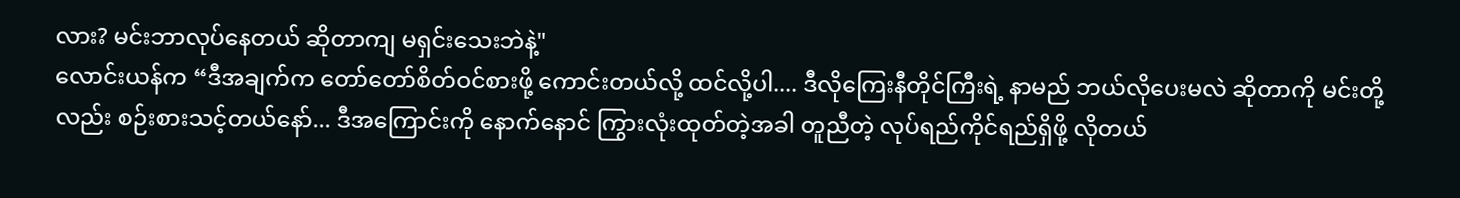လား? မင်းဘာလုပ်နေတယ် ဆိုတာကျ မရှင်းသေးဘဲနဲ့"
လောင်းယန်က “ဒီအချက်က တော်တော်စိတ်ဝင်စားဖို့ ကောင်းတယ်လို့ ထင်လို့ပါ.... ဒီလိုကြေးနီတိုင်ကြီးရဲ့ နာမည် ဘယ်လိုပေးမလဲ ဆိုတာကို မင်းတို့လည်း စဉ်းစားသင့်တယ်နော်... ဒီအကြောင်းကို နောက်နောင် ကြွားလုံးထုတ်တဲ့အခါ တူညီတဲ့ လုပ်ရည်ကိုင်ရည်ရှိဖို့ လိုတယ်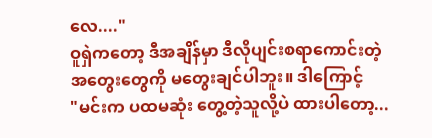လေ...."
ဝူရှဲကတော့ ဒီအချိန်မှာ ဒီလိုပျင်းစရာကောင်းတဲ့ အတွေးတွေကို မတွေးချင်ပါဘူး။ ဒါကြောင့်
"မင်းက ပထမဆုံး တွေ့တဲ့သူလို့ပဲ ထားပါတော့...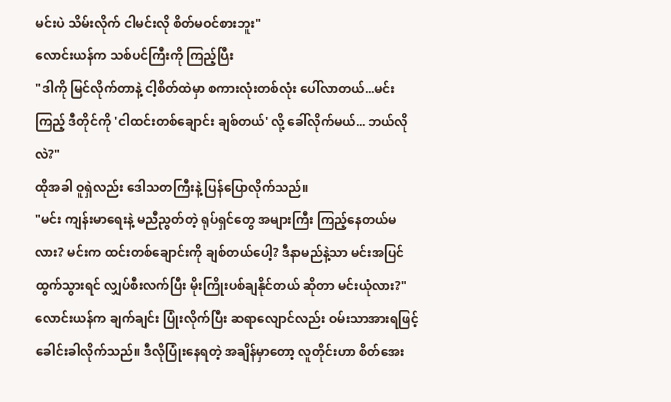မင်းပဲ သိမ်းလိုက် ငါမင်းလို စိတ်မဝင်စားဘူး"
လောင်းယန်က သစ်ပင်ကြီးကို ကြည့်ပြီး
"ဒါကို မြင်လိုက်တာနဲ့ ငါ့စိတ်ထဲမှာ စကားလုံးတစ်လုံး ပေါ်လာတယ်...မင်းကြည့် ဒီတိုင်ကို 'ငါထင်းတစ်ချောင်း ချစ်တယ်' လို့ ခေါ်လိုက်မယ်... ဘယ်လိုလဲ?"
ထိုအခါ ဝူရှဲလည်း ဒေါသတကြီးနဲ့ ပြန်ပြောလိုက်သည်။
"မင်း ကျန်းမာရေးနဲ့ မညီညွတ်တဲ့ ရုပ်ရှင်တွေ အများကြီး ကြည့်နေတယ်မလား? မင်းက ထင်းတစ်ချောင်းကို ချစ်တယ်ပေါ့? ဒီနာမည်နဲ့သာ မင်းအပြင်ထွက်သွားရင် လျှပ်စီးလက်ပြီး မိုးကြိုးပစ်ချနိုင်တယ် ဆိုတာ မင်းယုံလား?"
လောင်းယန်က ချက်ချင်း ပြုံးလိုက်ပြီး ဆရာလျောင်လည်း ဝမ်းသာအားရဖြင့် ခေါင်းခါလိုက်သည်။ ဒီလိုပြုံးနေရတဲ့ အချိန်မှာတော့ လူတိုင်းဟာ စိတ်အေး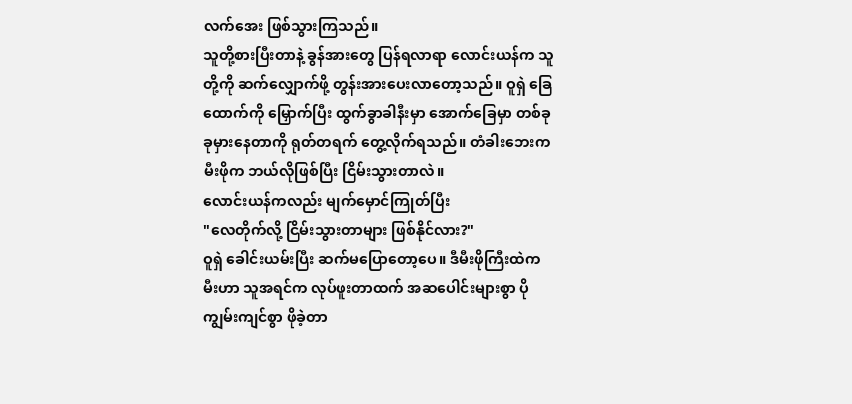လက်အေး ဖြစ်သွားကြသည်။
သူတို့စားပြီးတာနဲ့ ခွန်အားတွေ ပြန်ရလာရာ လောင်းယန်က သူတို့ကို ဆက်လျှောက်ဖို့ တွန်းအားပေးလာတော့သည်။ ဝူရှဲ ခြေထောက်ကို မြှောက်ပြီး ထွက်ခွာခါနီးမှာ အောက်ခြေမှာ တစ်ခုခုမှားနေတာကို ရုတ်တရက် တွေ့လိုက်ရသည်။ တံခါးဘေးက မီးဖိုက ဘယ်လိုဖြစ်ပြီး ငြိမ်းသွားတာလဲ။
လောင်းယန်ကလည်း မျက်မှောင်ကြုတ်ပြီး
"လေတိုက်လို့ ငြိမ်းသွားတာများ ဖြစ်နိုင်လား?"
ဝူရှဲ ခေါင်းယမ်းပြီး ဆက်မပြောတော့ပေ။ ဒီမီးဖိုကြီးထဲက မီးဟာ သူအရင်က လုပ်ဖူးတာထက် အဆပေါင်းများစွာ ပိုကျွမ်းကျင်စွာ ဖိုခဲ့တာ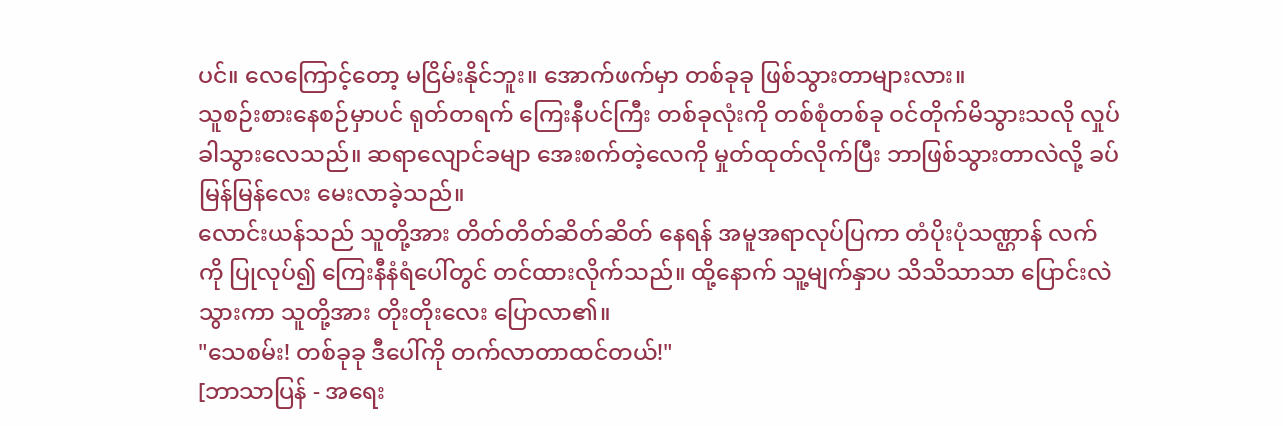ပင်။ လေကြောင့်တော့ မငြိမ်းနိုင်ဘူး။ အောက်ဖက်မှာ တစ်ခုခု ဖြစ်သွားတာများလား။
သူစဉ်းစားနေစဉ်မှာပင် ရုတ်တရက် ကြေးနီပင်ကြီး တစ်ခုလုံးကို တစ်စုံတစ်ခု ဝင်တိုက်မိသွားသလို လှုပ်ခါသွားလေသည်။ ဆရာလျောင်ခမျာ အေးစက်တဲ့လေကို မှုတ်ထုတ်လိုက်ပြီး ဘာဖြစ်သွားတာလဲလို့ ခပ်မြန်မြန်လေး မေးလာခဲ့သည်။
လောင်းယန်သည် သူတို့အား တိတ်တိတ်ဆိတ်ဆိတ် နေရန် အမူအရာလုပ်ပြကာ တံပိုးပုံသဏ္ဌာန် လက်ကို ပြုလုပ်၍ ကြေးနီနံရံပေါ်တွင် တင်ထားလိုက်သည်။ ထို့နောက် သူ့မျက်နှာပ သိသိသာသာ ပြောင်းလဲသွားကာ သူတို့အား တိုးတိုးလေး ပြောလာ၏။
"သေစမ်း! တစ်ခုခု ဒီပေါ်ကို တက်လာတာထင်တယ်!"
[ဘာသာပြန် - အရေး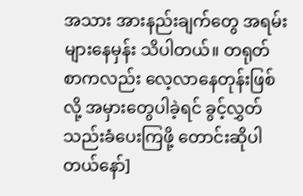အသား အားနည်းချက်တွေ အရမ်းများနေမှန်း သိပါတယ်။ တရုတ်စာကလည်း လေ့လာနေတုန်းဖြစ်လို့ အမှားတွေပါခဲ့ရင် ခွင့်လွှတ်သည်းခံပေးကြဖို့ တောင်းဆိုပါတယ်နော်]